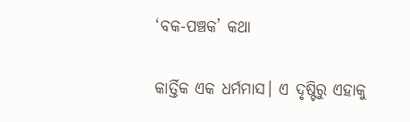‘ବକ-ପଞ୍ଚକ’ କଥା

କାର୍ତ୍ତିକ ଏକ ଧର୍ମମାସ। ଏ ଦୃଷ୍ଟିରୁ ଏହାକୁ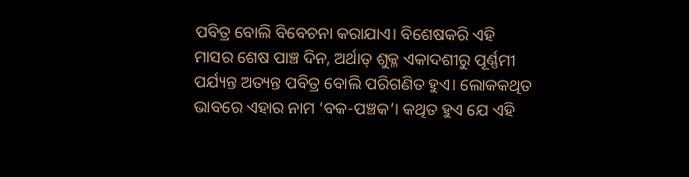ପବିତ୍ର ବୋଲି ବିବେଚନା କରାଯାଏ। ବିଶେଷକରି ଏହି ମାସର ଶେଷ ପାଞ୍ଚ ଦିନ, ଅର୍ଥାତ୍ ଶୁକ୍ଳ ଏକାଦଶୀରୁ ପୂର୍ଣ୍ଣମୀ ପର୍ଯ୍ୟନ୍ତ ଅତ୍ୟନ୍ତ ପବିତ୍ର ବୋଲି ପରିଗଣିତ ହୁଏ। ଲୋକକଥିତ ଭାବରେ ଏହାର ନାମ ‘ବକ-ପଞ୍ଚକ’। କଥିତ ହୁଏ ଯେ ଏହି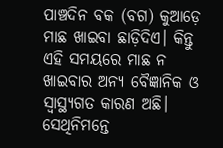ପାଞ୍ଚଦିନ ବକ (ବଗ) କୁଆଡ଼େ ମାଛ ଖାଇବା ଛାଡ଼ିଦିଏ। କିନ୍ତୁ ଏହି ସମୟରେ ମାଛ ନ ଖାଇବାର ଅନ୍ୟ ବୈଜ୍ଞାନିକ ଓ ସ୍ୱାସ୍ଥ୍ୟଗତ କାରଣ ଅଛି। ସେଥିନିମନ୍ତେ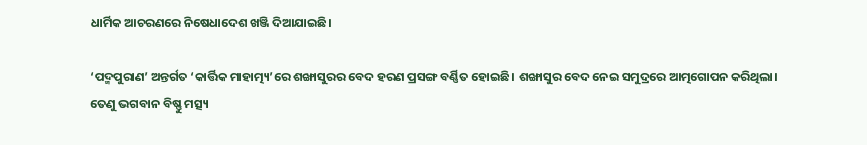ଧାର୍ମିକ ଆଚରଣରେ ନିଷେଧାଦେଶ ଖଞ୍ଜି ଦିଆଯାଇଛି।

‘ପଦ୍ମପୁରାଣ’ ଅନ୍ତର୍ଗତ ‘କାର୍ତ୍ତିକ ମାହାତ୍ମ୍ୟ’ରେ ଶଙ୍ଖାସୁରର ବେଦ ହରଣ ପ୍ରସଙ୍ଗ ବର୍ଣ୍ଣିତ ହୋଇଛି। ଶଙ୍ଖାସୁର ବେଦ ନେଇ ସମୁଦ୍ରରେ ଆତ୍ମଗୋପନ କରିଥିଲା। ତେଣୁ ଭଗବାନ ବିଷ୍ଣୁ ମତ୍ସ୍ୟ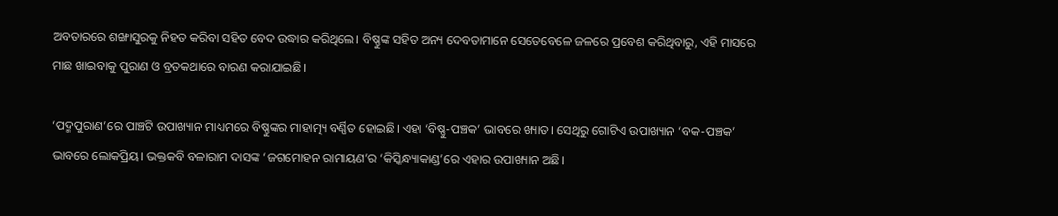ଅବତାରରେ ଶଙ୍ଖାସୁରକୁ ନିହତ କରିବା ସହିତ ବେଦ ଉଦ୍ଧାର କରିଥିଲେ। ବିଷ୍ଣୁଙ୍କ ସହିତ ଅନ୍ୟ ଦେବତାମାନେ ସେତେବେଳେ ଜଳରେ ପ୍ରବେଶ କରିଥିବାରୁ, ଏହି ମାସରେ ମାଛ ଖାଇବାକୁ ପୁରାଣ ଓ ବ୍ରତକଥାରେ ବାରଣ କରାଯାଇଛି।

‘ପଦ୍ମପୁରାଣ’ରେ ପାଞ୍ଚଟି ଉପାଖ୍ୟାନ ମାଧ୍ୟମରେ ବିଷ୍ଣୁଙ୍କର ମାହାତ୍ମ୍ୟ ବର୍ଣ୍ଣିତ ହୋଇଛି। ଏହା ‘ବିଷ୍ଣୁ-ପଞ୍ଚକ’ ଭାବରେ ଖ୍ୟାତ। ସେଥିରୁ ଗୋଟିଏ ଉପାଖ୍ୟାନ ‘ବକ-ପଞ୍ଚକ’ ଭାବରେ ଲୋକପ୍ରିୟ। ଭକ୍ତକବି ବଳାରାମ ଦାସଙ୍କ ‘ଜଗମୋହନ ରାମାୟଣ’ର ‘କିସ୍କିନ୍ଧ୍ୟାକାଣ୍ଡ’ରେ ଏହାର ଉପାଖ୍ୟାନ ଅଛି।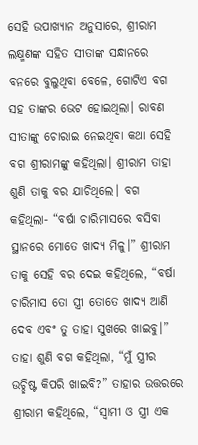ସେହି ଉପାଖ୍ୟାନ ଅନୁସାରେ, ଶ୍ରୀରାମ ଲକ୍ଷ୍ମଣଙ୍କ ସହିତ ସୀତାଙ୍କ ସନ୍ଧାନରେ ବନରେ ବୁଲୁଥିବା ବେଳେ, ଗୋଟିଏ ବଗ ସହ ତାଙ୍କର ଭେଟ ହୋଇଥିଲା। ରାବଣ ସୀତାଙ୍କୁ ଚୋରାଇ ନେଇଥିବା କଥା ସେହି ବଗ ଶ୍ରୀରାମଙ୍କୁ କହିଥିଲା। ଶ୍ରୀରାମ ତାହା ଶୁଣି ତାକୁ ବର ଯାଚିଥିଲେ। ବଗ କହିଥିଲା- “ବର୍ଷା ଚାରିମାସରେ ବସିବା ସ୍ଥାନରେ ମୋତେ ଖାଦ୍ୟ ମିଳୁ।” ଶ୍ରୀରାମ ତାକୁ ସେହି ବର ଦେଇ କହିଥିଲେ, “ବର୍ଷା ଚାରିମାସ ତୋ ସ୍ତ୍ରୀ ତୋତେ ଖାଦ୍ୟ ଆଣି ଦେବ ଏବଂ ତୁ ତାହା ସୁଖରେ ଖାଇବୁ।” ତାହା ଶୁଣି ବଗ କହିଥିଲା, “ମୁଁ ସ୍ତ୍ରୀର ଉଚ୍ଛିଷ୍ଟ କିପରି ଖାଇବି?” ତାହାର ଉତ୍ତରରେ ଶ୍ରୀରାମ କହିଥିଲେ, “ସ୍ୱାମୀ ଓ ସ୍ତ୍ରୀ ଏକ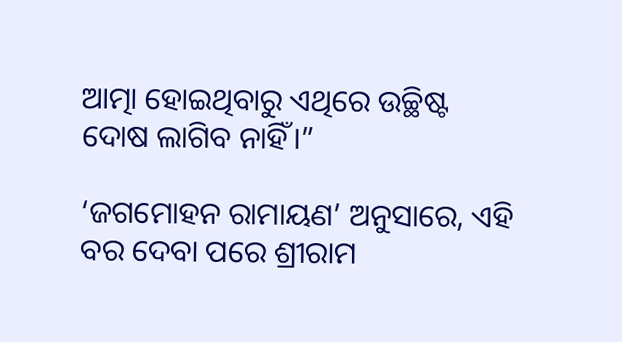ଆତ୍ମା ହୋଇଥିବାରୁ ଏଥିରେ ଉଚ୍ଛିଷ୍ଟ ଦୋଷ ଲାଗିବ ନାହିଁ।”

‘ଜଗମୋହନ ରାମାୟଣ’ ଅନୁସାରେ, ଏହି ବର ଦେବା ପରେ ଶ୍ରୀରାମ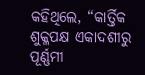କହିଥିଲେ, “କାର୍ତ୍ତିକ ଶୁକ୍ଳପକ୍ଷ ଏକାଦଶୀରୁ ପୂର୍ଣ୍ଣମୀ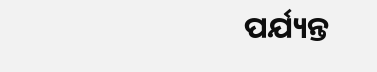ପର୍ଯ୍ୟନ୍ତ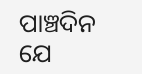ପାଞ୍ଚଦିନ ଯେ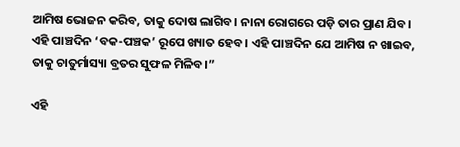ଆମିଷ ଭୋଜନ କରିବ, ତାକୁ ଦୋଷ ଲାଗିବ। ନାନା ରୋଗରେ ପଡ଼ି ତାର ପ୍ରାଣ ଯିବ। ଏହି ପାଞ୍ଚଦିନ ‘ବକ-ପଞ୍ଚକ’ ରୂପେ ଖ୍ୟାତ ହେବ। ଏହି ପାଞ୍ଚଦିନ ଯେ ଆମିଷ ନ ଖାଇବ, ତାକୁ ଚାତୁର୍ମାସ୍ୟା ବ୍ରତର ସୁଫଳ ମିଳିବ।”

ଏହି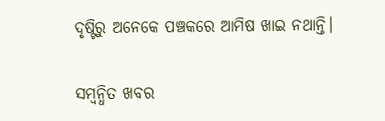ଦୃଷ୍ଟିରୁ ଅନେକେ ପଞ୍ଚକରେ ଆମିଷ ଖାଇ ନଥାନ୍ତି।

ସମ୍ବନ୍ଧିତ ଖବର